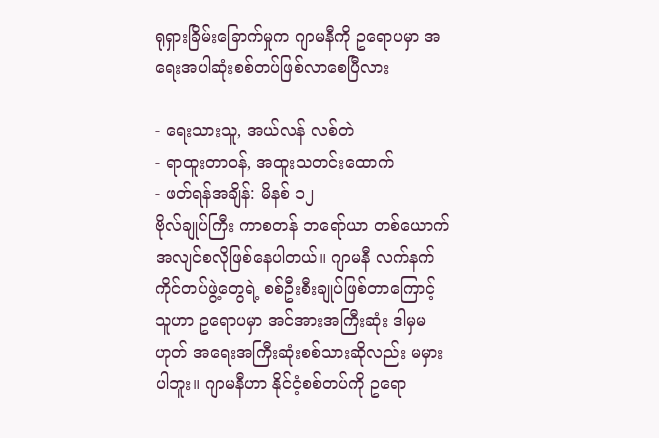ရုရှားခြိမ်းခြောက်မှုက ဂျာမနီကို ဥရောပမှာ အရေးအပါဆုံးစစ်တပ်ဖြစ်လာစေပြီလား

- ရေးသားသူ, အယ်လန် လစ်တဲ
- ရာထူးတာဝန်, အထူးသတင်းထောက်
- ဖတ်ရန်အချိန်: မိနစ် ၁၂
ဗိုလ်ချုပ်ကြီး ကာစတန် ဘရော်ယာ တစ်ယောက် အလျင်စလိုဖြစ်နေပါတယ်။ ဂျာမနီ လက်နက်ကိုင်တပ်ဖွဲ့တွေရဲ့ စစ်ဦးစီးချုပ်ဖြစ်တာကြောင့် သူဟာ ဥရောပမှာ အင်အားအကြီးဆုံး ဒါမှမဟုတ် အရေးအကြီးဆုံးစစ်သားဆိုလည်း မမှားပါဘူး။ ဂျာမနီဟာ နိုင်ငံ့စစ်တပ်ကို ဥရော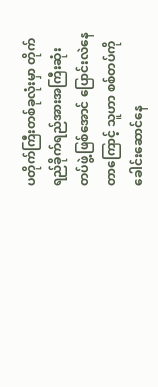ပတိုက်ကြီးတစ်ခုလုံးမှာ တိုက်ရည်ခိုက်ရည်အားအကြီးဆုံး တပ်ဖွဲ့ဖြစ်အောင် ပြောင်းလဲနေတာကြောင့် သူဟာ စစ်တပ်ကို ခေါင်းဆောင်နေ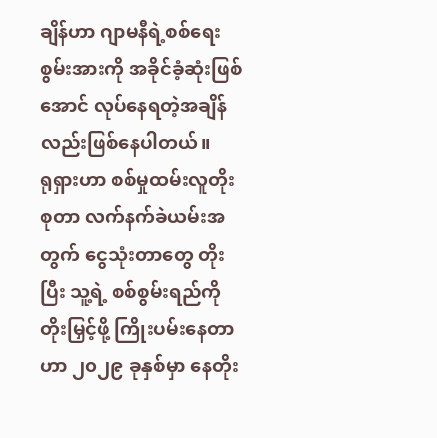ချိန်ဟာ ဂျာမနီရဲ့စစ်ရေးစွမ်းအားကို အခိုင်ခံ့ဆုံးဖြစ်အောင် လုပ်နေရတဲ့အချိန်လည်းဖြစ်နေပါတယ်။
ရုရှားဟာ စစ်မှုထမ်းလူတိုးစုတာ လက်နက်ခဲယမ်းအတွက် ငွေသုံးတာတွေ တိုးပြီး သူ့ရဲ့ စစ်စွမ်းရည်ကို တိုးမြှင့်ဖို့ ကြိုးပမ်းနေတာဟာ ၂၀၂၉ ခုနှစ်မှာ နေတိုး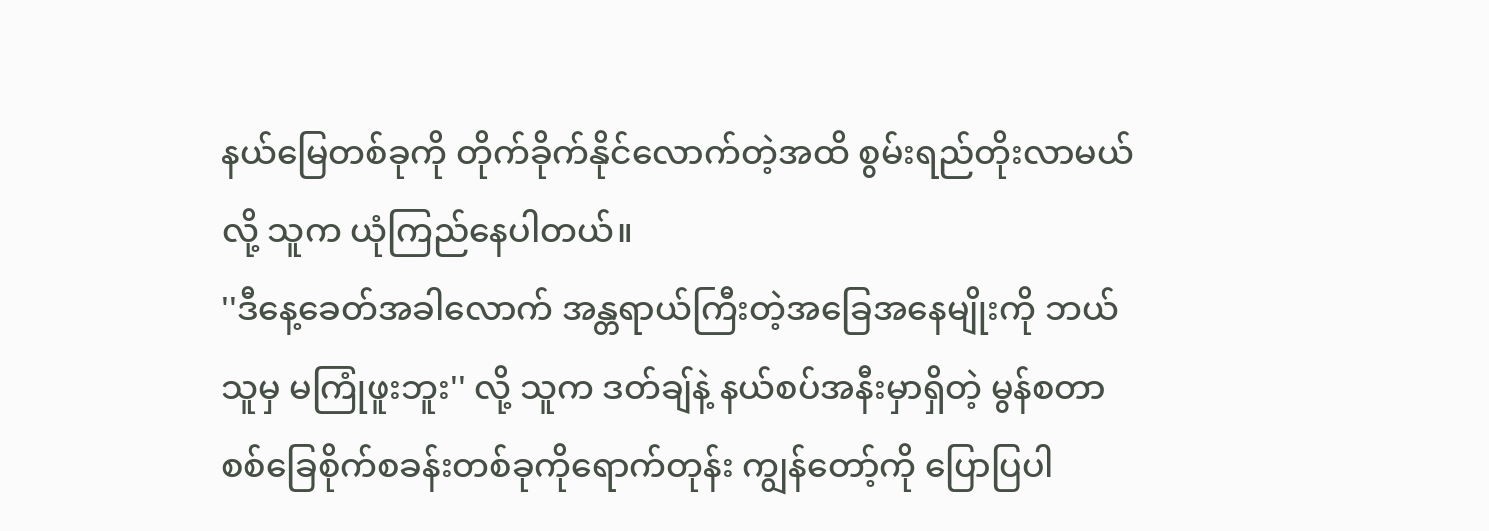နယ်မြေတစ်ခုကို တိုက်ခိုက်နိုင်လောက်တဲ့အထိ စွမ်းရည်တိုးလာမယ်လို့ သူက ယုံကြည်နေပါတယ်။
''ဒီနေ့ခေတ်အခါလောက် အန္တရာယ်ကြီးတဲ့အခြေအနေမျိုးကို ဘယ်သူမှ မကြုံဖူးဘူး'' လို့ သူက ဒတ်ချ်နဲ့ နယ်စပ်အနီးမှာရှိတဲ့ မွန်စတာ စစ်ခြေစိုက်စခန်းတစ်ခုကိုရောက်တုန်း ကျွန်တော့်ကို ပြောပြပါ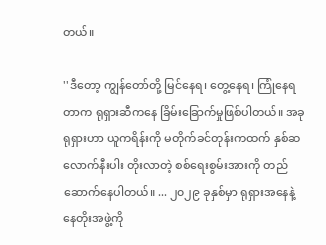တယ်။

''ဒီတော့ ကျွန်တော်တို့ မြင်နေရ၊ တွေ့နေရ၊ ကြုံနေရတာက ရုရှားဆီကနေ ခြိမ်းခြောက်မှုဖြစ်ပါတယ်။ အခု ရုရှားဟာ ယူကရိန်းကို မတိုက်ခင်တုန်းကထက် နှစ်ဆလောက်နီးပါး တိုးလာတဲ့ စစ်ရေးစွမ်းအားကို တည်ဆောက်နေပါတယ်။ ... ၂၀၂၉ ခုနှစ်မှာ ရုရှားအနေနဲ့ နေတိုးအဖွဲ့ကို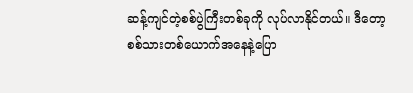ဆန့်ကျင်တဲ့စစ်ပွဲကြီးတစ်ခုကို လုပ်လာနိုင်တယ်။ ဒီတော့ စစ်သားတစ်ယောက်အနေနဲ့ပြော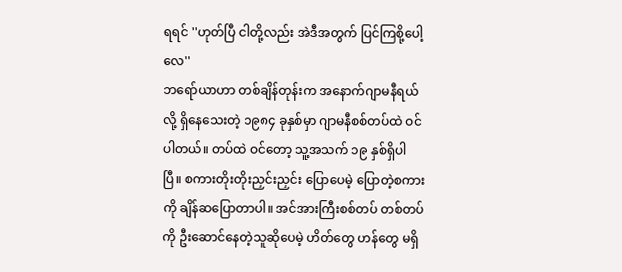ရရင် ''ဟုတ်ပြီ ငါတို့လည်း အဲဒီအတွက် ပြင်ကြစို့ပေါ့လေ''
ဘရော်ယာဟာ တစ်ချိန်တုန်းက အနောက်ဂျာမနီရယ်လို့ ရှိနေသေးတဲ့ ၁၉၈၄ ခုနှစ်မှာ ဂျာမနီစစ်တပ်ထဲ ဝင်ပါတယ်။ တပ်ထဲ ဝင်တော့ သူ့အသက် ၁၉ နှစ်ရှိပါပြီ။ စကားတိုးတိုးညှင်းညှင်း ပြောပေမဲ့ ပြောတဲ့စကားကို ချိန်ဆပြောတာပါ။ အင်အားကြီးစစ်တပ် တစ်တပ်ကို ဦးဆောင်နေတဲ့သူဆိုပေမဲ့ ဟိတ်တွေ ဟန်တွေ မရှိ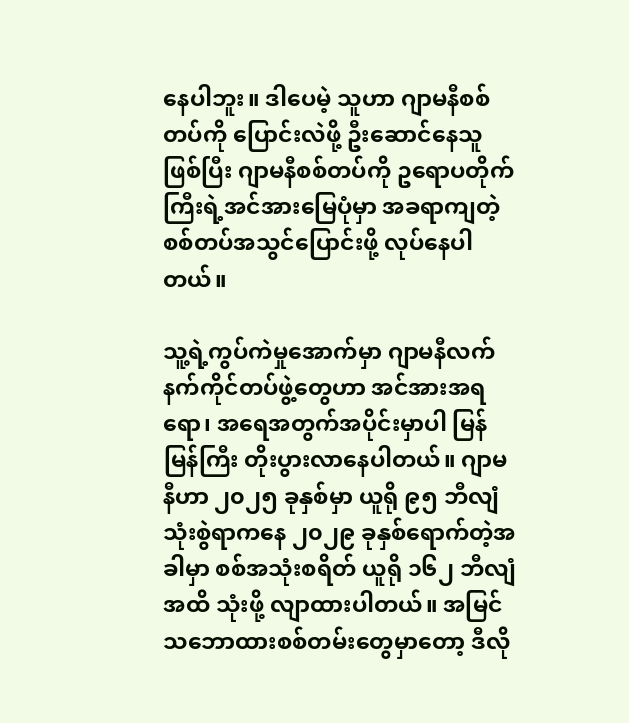နေပါဘူး။ ဒါပေမဲ့ သူဟာ ဂျာမနီစစ်တပ်ကို ပြောင်းလဲဖို့ ဦးဆောင်နေသူဖြစ်ပြီး ဂျာမနီစစ်တပ်ကို ဥရောပတိုက်ကြီးရဲ့အင်အားမြေပုံမှာ အခရာကျတဲ့စစ်တပ်အသွင်ပြောင်းဖို့ လုပ်နေပါတယ်။

သူ့ရဲ့ကွပ်ကဲမှုအောက်မှာ ဂျာမနီလက်နက်ကိုင်တပ်ဖွဲ့တွေဟာ အင်အားအရရော၊ အရေအတွက်အပိုင်းမှာပါ မြန်မြန်ကြီး တိုးပွားလာနေပါတယ်။ ဂျာမနီဟာ ၂၀၂၅ ခုနှစ်မှာ ယူရို ၉၅ ဘီလျံ သုံးစွဲရာကနေ ၂၀၂၉ ခုနှစ်ရောက်တဲ့အခါမှာ စစ်အသုံးစရိတ် ယူရို ၁၆၂ ဘီလျံအထိ သုံးဖို့ လျာထားပါတယ်။ အမြင်သဘောထားစစ်တမ်းတွေမှာတော့ ဒီလို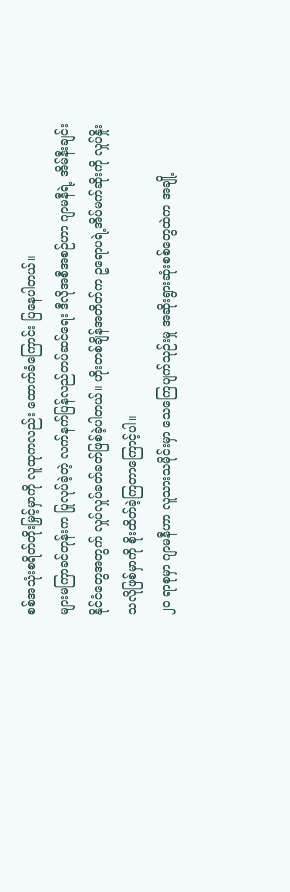စစ်အသုံးစရိတ်တိုးမြှင့်မှာကို လူထုကလည်း ထောက်ခံကြောင်း ပြနေပါတယ်။
များမကြာခင်တုန်းက ပြုလုပ်ခဲ့တဲ့ လက်နက်ပြန်လည်တပ်ဆင်ရေး ဒီလိုအစီအစဉ်ဟာ ဂျာမနီရဲ့ အိမ်နီးချင်းနိုင်ငံတွေအတွက် လှုပ်လှုပ်ခတ်ခတ်ဖြစ်ခဲ့ပါတယ်။ ဟိုးတစ်ချိန်အတိတ်က ဥရောပရဲ့အိပ်မက်ဆိုးကို လှုပ်နှိုးသလိုဖြစ်မှာကို စိုးထိတ်ခဲ့ကြတာကြောင့်ပါ။
၂၀ ရာစုမှာ ဂျာမနီဟာ လူသားသမိုင်းမှာ သေကြေပျက်သုဉ်းမှု အဆိုးရွားဆုံးစစ်တွေထဲက အချို့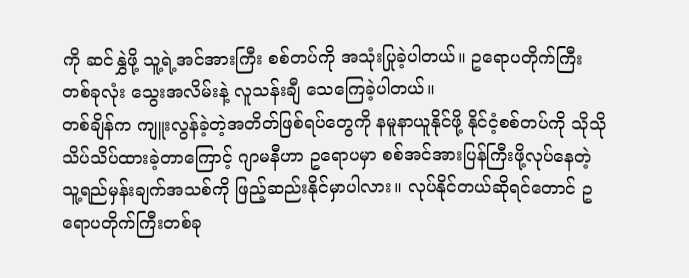ကို ဆင်နွှဲဖို့ သူ့ရဲ့အင်အားကြီး စစ်တပ်ကို အသုံးပြုခဲ့ပါတယ်။ ဥရောပတိုက်ကြီးတစ်ခုလုံး သွေးအလိမ်းနဲ့ လူသန်းချီ သေကြေခဲ့ပါတယ်။
တစ်ချိန်က ကျူးလွန်ခဲ့တဲ့အတိတ်ဖြစ်ရပ်တွေကို နမူနာယူနိုင်ဖို့ နိုင်ငံ့စစ်တပ်ကို သိုသိုသိပ်သိပ်ထားခဲ့တာကြောင့် ဂျာမနီဟာ ဥရောပမှာ စစ်အင်အားပြန်ကြီးဖို့လုပ်နေတဲ့ သူ့ရည်မှန်းချက်အသစ်ကို ဖြည့်ဆည်းနိုင်မှာပါလား။ လုပ်နိုင်တယ်ဆိုရင်တောင် ဥရောပတိုက်ကြီးတစ်ခု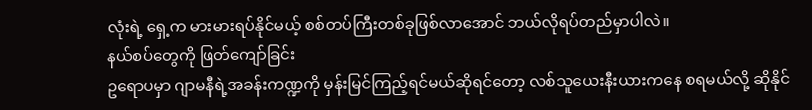လုံးရဲ့ ရှေ့က မားမားရပ်နိုင်မယ့် စစ်တပ်ကြီးတစ်ခုဖြစ်လာအောင် ဘယ်လိုရပ်တည်မှာပါလဲ။
နယ်စပ်တွေကို ဖြတ်ကျော်ခြင်း
ဥရောပမှာ ဂျာမနီရဲ့အခန်းကဏ္ဍကို မှန်းမြင်ကြည့်ရင်မယ်ဆိုရင်တော့ လစ်သူယေးနီးယားကနေ စရမယ်လို့ ဆိုနိုင်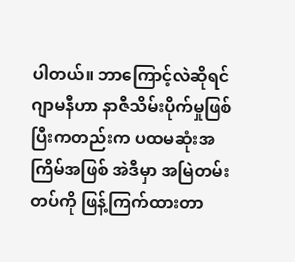ပါတယ်။ ဘာကြောင့်လဲဆိုရင် ဂျာမနီဟာ နာဇီသိမ်းပိုက်မှုဖြစ်ပြီးကတည်းက ပထမဆုံးအကြိမ်အဖြစ် အဲဒီမှာ အမြဲတမ်းတပ်ကို ဖြန့်ကြက်ထားတာ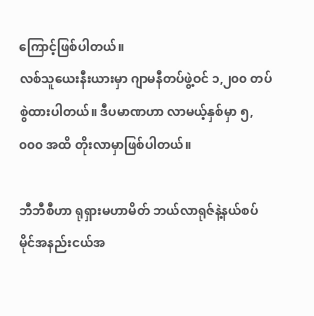ကြောင့်ဖြစ်ပါတယ်။
လစ်သူယေးနီးယားမှာ ဂျာမနီတပ်ဖွဲ့ဝင် ၁,၂၀၀ တပ်စွဲထားပါတယ်။ ဒီပမာဏဟာ လာမယ့်နှစ်မှာ ၅,၀၀၀ အထိ တိုးလာမှာဖြစ်ပါတယ်။

ဘီဘီစီဟာ ရုရှားမဟာမိတ် ဘယ်လာရုဇ်နဲ့နယ်စပ် မိုင်အနည်းငယ်အ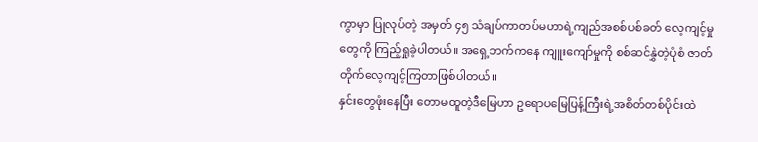ကွာမှာ ပြုလုပ်တဲ့ အမှတ် ၄၅ သံချပ်ကာတပ်မဟာရဲ့ကျည်အစစ်ပစ်ခတ် လေ့ကျင့်မှုတွေကို ကြည့်ရှုခဲ့ပါတယ်။ အရှေ့ဘက်ကနေ ကျူးကျော်မှုကို စစ်ဆင်နွှဲတဲ့ပုံစံ ဇာတ်တိုက်လေ့ကျင့်ကြတာဖြစ်ပါတယ်။
နှင်းတွေဖုံးနေပြီး တောမထူတဲ့ဒီမြေဟာ ဥရောပမြေပြန့်ကြီးရဲ့အစိတ်တစ်ပိုင်းထဲ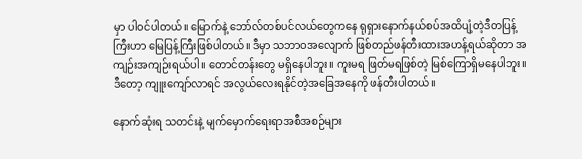မှာ ပါဝင်ပါတယ်။ မြောက်နဲ့ ဘော်လ်တစ်ပင်လယ်တွေကနေ ရုရှားနောက်နယ်စပ်အထိပျံ့တဲ့ဒီတပြန့်ကြီးဟာ မြေပြန့်ကြီးဖြစ်ပါတယ်။ ဒီမှာ သဘာဝအလျောက် ဖြစ်တည်ဖန်တီးထားအဟန့်ရယ်ဆိုတာ အကျဉ်းအကျဉ်းရယ်ပါ။ တောင်တန်းတွေ မရှိနေပါဘူး။ ကူးမရ ဖြတ်မရဖြစ်တဲ့ မြစ်ကြောရှိမနေပါဘူး။ ဒီတော့ ကျူးကျော်လာရင် အလွယ်လေးရနိုင်တဲ့အခြေအနေကို ဖန်တီးပါတယ်။

နောက်ဆုံးရ သတင်းနဲ့ မျက်မှောက်ရေးရာအစီအစဉ်များ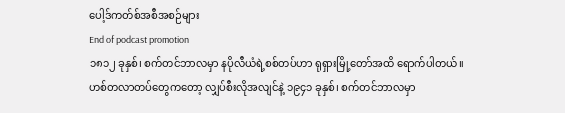ပေါ့ဒ်ကတ်စ်အစီအစဉ်များ
End of podcast promotion
၁၈၁၂ ခုနှစ်၊ စက်တင်ဘာလမှာ နပိုလီယံရဲ့စစ်တပ်ဟာ ရုရှားမြို့တော်အထိ ရောက်ပါတယ်။ ဟစ်တလာတပ်တွေကတော့ လျှပ်စီးလိုအလျင်နဲ့ ၁၉၄၁ ခုနှစ်၊ စက်တင်ဘာလမှာ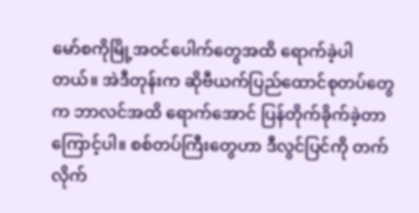မော်စကိုမြို့အဝင်ပေါက်တွေအထိ ရောက်ခဲ့ပါတယ်။ အဲဒီတုန်းက ဆိုဗီယက်ပြည်ထောင်စုတပ်တွေက ဘာလင်အထိ ရောက်အောင် ပြန်တိုက်ခိုက်ခဲ့တာကြောင့်ပါ။ စစ်တပ်ကြီးတွေဟာ ဒီလွင်ပြင်ကို တက်လိုက်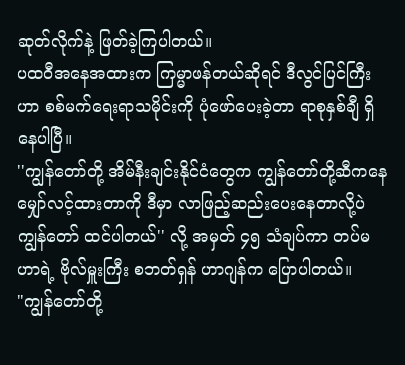ဆုတ်လိုက်နဲ့ ဖြတ်ခဲ့ကြပါတယ်။
ပထဝီအနေအထားက ကြမ္မာဖန်တယ်ဆိုရင် ဒီလွင်ပြင်ကြီးဟာ စစ်မက်ရေးရာသမိုင်းကို ပုံဖော်ပေးခဲ့တာ ရာစုနှစ်ချီ ရှိနေပါပြီ။
''ကျွန်တော်တို့ အိမ်နီးချင်းနိုင်ငံတွေက ကျွန်တော်တို့ဆီကနေ မျှော်လင့်ထားတာကို ဒီမှာ လာဖြည့်ဆည်းပေးနေတာလို့ပဲ ကျွန်တော် ထင်ပါတယ်'' လို့ အမှတ် ၄၅ သံချပ်ကာ တပ်မဟာရဲ့ ဗိုလ်မှူးကြီး စဘတ်ရှန် ဟာဂျန်က ပြောပါတယ်။
"ကျွန်တော်တို့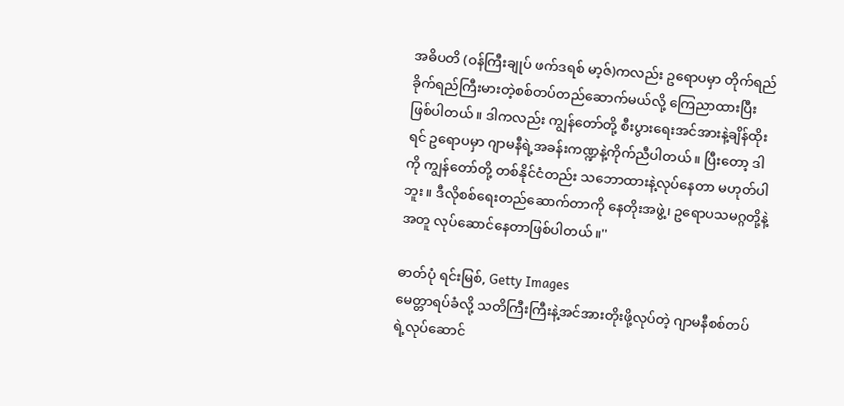အဓိပတိ (ဝန်ကြီးချုပ် ဖက်ဒရစ် မာ့ဇ်)ကလည်း ဥရောပမှာ တိုက်ရည်ခိုက်ရည်ကြီးမားတဲ့စစ်တပ်တည်ဆောက်မယ်လို့ ကြေညာထားပြီးဖြစ်ပါတယ်။ ဒါကလည်း ကျွန်တော်တို့ စီးပွားရေးအင်အားနဲ့ချိန်ထိုးရင် ဥရောပမှာ ဂျာမနီရဲ့အခန်းကဏ္ဍနဲ့ကိုက်ညီပါတယ်။ ပြီးတော့ ဒါကို ကျွန်တော်တို့ တစ်နိုင်ငံတည်း သဘောထားနဲ့လုပ်နေတာ မဟုတ်ပါဘူး။ ဒီလိုစစ်ရေးတည်ဆောက်တာကို နေတိုးအဖွဲ့၊ ဥရောပသမဂ္ဂတို့နဲ့အတူ လုပ်ဆောင်နေတာဖြစ်ပါတယ်။''

ဓာတ်ပုံ ရင်းမြစ်, Getty Images
မေတ္တာရပ်ခံလို့ သတိကြီးကြီးနဲ့အင်အားတိုးဖို့လုပ်တဲ့ ဂျာမနီစစ်တပ်ရဲ့လုပ်ဆောင်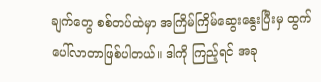ချက်တွေ စစ်တပ်ထဲမှာ အကြိမ်ကြိမ်ဆွေးနွေးပြီးမှ ထွက်ပေါ်လာတာဖြစ်ပါတယ်။ ဒါကို ကြည့်ရင် အခု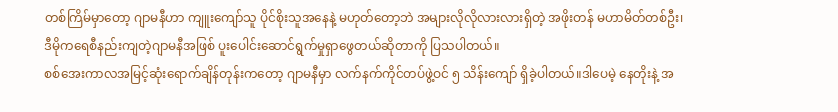တစ်ကြိမ်မှာတော့ ဂျာမနီဟာ ကျူးကျော်သူ ပိုင်စိုးသူအနေနဲ့ မဟုတ်တော့ဘဲ အများလိုလိုလားလားရှိတဲ့ အဖိုးတန် မဟာမိတ်တစ်ဦး၊ ဒီမိုကရေစီနည်းကျတဲ့ဂျာမနီအဖြစ် ပူးပေါင်းဆောင်ရွက်မှုရှာဖွေတယ်ဆိုတာကို ပြသပါတယ်။
စစ်အေးကာလအမြင့်ဆုံးရောက်ချိန်တုန်းကတော့ ဂျာမနီမှာ လက်နက်ကိုင်တပ်ဖွဲ့ဝင် ၅ သိန်းကျော် ရှိခဲ့ပါတယ်။ဒါပေမဲ့ နေတိုးနဲ့ အ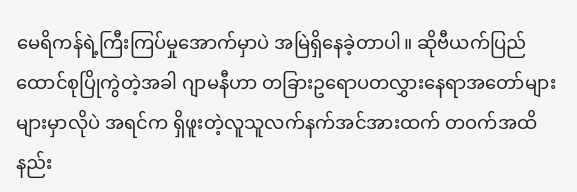မေရိကန်ရဲ့ကြီးကြပ်မှုအောက်မှာပဲ အမြဲရှိနေခဲ့တာပါ။ ဆိုဗီယက်ပြည်ထောင်စုပြိုကွဲတဲ့အခါ ဂျာမနီဟာ တခြားဥရောပတလွှားနေရာအတော်များများမှာလိုပဲ အရင်က ရှိဖူးတဲ့လူသူလက်နက်အင်အားထက် တဝက်အထိ နည်း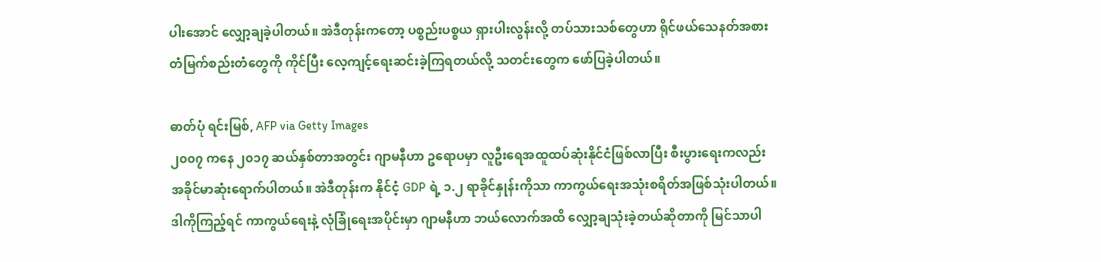ပါးအောင် လျှော့ချခဲ့ပါတယ်။ အဲဒီတုန်းကတော့ ပစ္စည်းပစ္စယ ရှားပါးလွန်းလို့ တပ်သားသစ်တွေဟာ ရိုင်ဖယ်သေနတ်အစား တံမြက်စည်းတံတွေကို ကိုင်ပြီး လေ့ကျင့်ရေးဆင်းခဲ့ကြရတယ်လို့ သတင်းတွေက ဖော်ပြခဲ့ပါတယ်။

ဓာတ်ပုံ ရင်းမြစ်, AFP via Getty Images
၂၀၀၇ ကနေ ၂၀၁၇ ဆယ်နှစ်တာအတွင်း ဂျာမနီဟာ ဥရောပမှာ လူဦးရေအထူထပ်ဆုံးနိုင်ငံဖြစ်လာပြီး စီးပွားရေးကလည်း အခိုင်မာဆုံးရောက်ပါတယ်။ အဲဒီတုန်းက နိုင်ငံ့ GDP ရဲ့ ၁.၂ ရာခိုင်နှုန်းကိုသာ ကာကွယ်ရေးအသုံးစရိတ်အဖြစ်သုံးပါတယ်။ ဒါကိုကြည့်ရင် ကာကွယ်ရေးနဲ့ လုံခြုံရေးအပိုင်းမှာ ဂျာမနီဟာ ဘယ်လောက်အထိ လျှော့ချသုံးခဲ့တယ်ဆိုတာကို မြင်သာပါ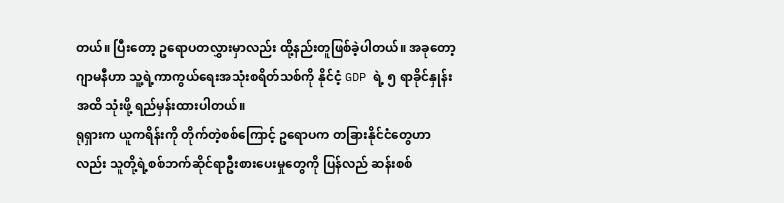တယ်။ ပြီးတော့ ဥရောပတလွှားမှာလည်း ထို့နည်းတူဖြစ်ခဲ့ပါတယ်။ အခုတော့ ဂျာမနီဟာ သူ့ရဲ့ကာကွယ်ရေးအသုံးစရိတ်သစ်ကို နိုင်ငံ့ GDP ရဲ့ ၅ ရာခိုင်နှုန်းအထိ သုံးဖို့ ရည်မှန်းထားပါတယ်။
ရုရှားက ယူကရိန်းကို တိုက်တဲ့စစ်ကြောင့် ဥရောပက တခြားနိုင်ငံတွေဟာလည်း သူတို့ရဲ့စစ်ဘက်ဆိုင်ရာဦးစားပေးမှုတွေကို ပြန်လည် ဆန်းစစ်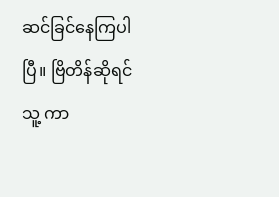ဆင်ခြင်နေကြပါပြီ။ ဗြိတိန်ဆိုရင် သူ့ ကာ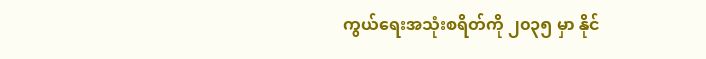ကွယ်ရေးအသုံးစရိတ်ကို ၂၀၃၅ မှာ နိုင်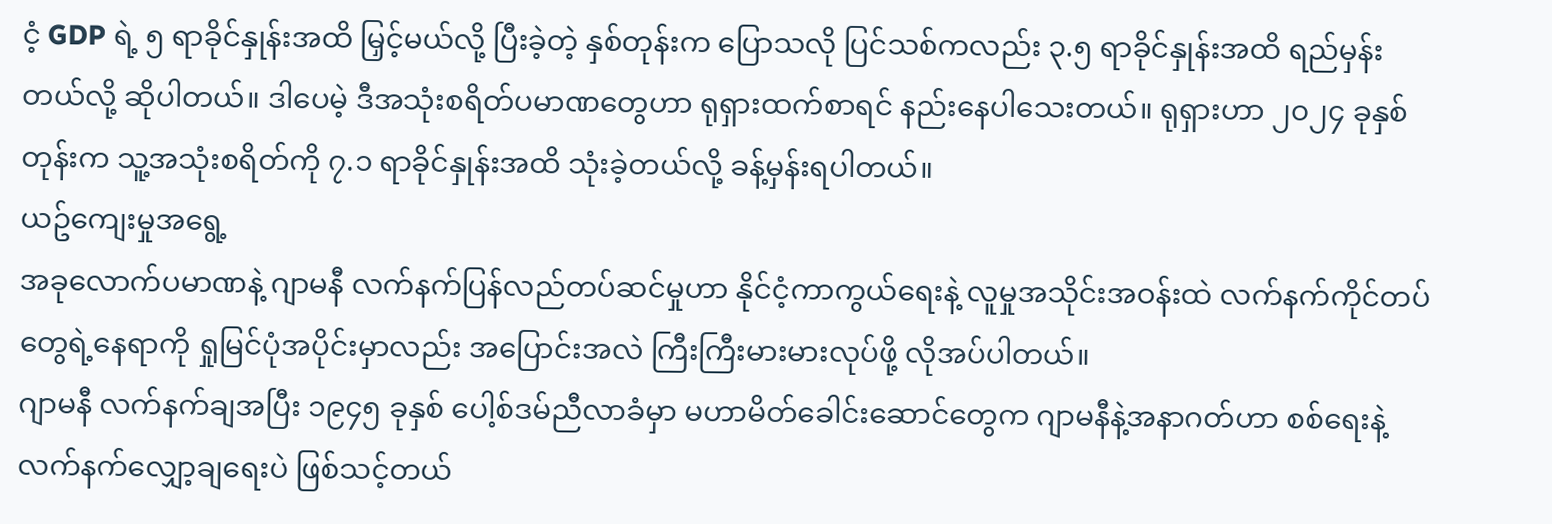ငံ့ GDP ရဲ့ ၅ ရာခိုင်နှုန်းအထိ မြှင့်မယ်လို့ ပြီးခဲ့တဲ့ နှစ်တုန်းက ပြောသလို ပြင်သစ်ကလည်း ၃.၅ ရာခိုင်နှုန်းအထိ ရည်မှန်းတယ်လို့ ဆိုပါတယ်။ ဒါပေမဲ့ ဒီအသုံးစရိတ်ပမာဏတွေဟာ ရုရှားထက်စာရင် နည်းနေပါသေးတယ်။ ရုရှားဟာ ၂၀၂၄ ခုနှစ်တုန်းက သူ့အသုံးစရိတ်ကို ၇.၁ ရာခိုင်နှုန်းအထိ သုံးခဲ့တယ်လို့ ခန့်မှန်းရပါတယ်။
ယဥ်ကျေးမှုအရွေ့
အခုလောက်ပမာဏနဲ့ ဂျာမနီ လက်နက်ပြန်လည်တပ်ဆင်မှုဟာ နိုင်ငံ့ကာကွယ်ရေးနဲ့ လူမှုအသိုင်းအဝန်းထဲ လက်နက်ကိုင်တပ်တွေရဲ့နေရာကို ရှုမြင်ပုံအပိုင်းမှာလည်း အပြောင်းအလဲ ကြီးကြီးမားမားလုပ်ဖို့ လိုအပ်ပါတယ်။
ဂျာမနီ လက်နက်ချအပြီး ၁၉၄၅ ခုနှစ် ပေါ့စ်ဒမ်ညီလာခံမှာ မဟာမိတ်ခေါင်းဆောင်တွေက ဂျာမနီနဲ့အနာဂတ်ဟာ စစ်ရေးနဲ့ လက်နက်လျှော့ချရေးပဲ ဖြစ်သင့်တယ်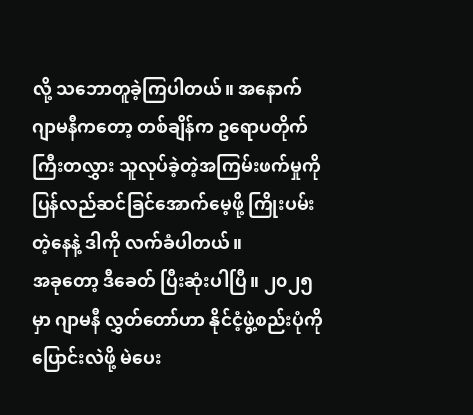လို့ သဘောတူခဲ့ကြပါတယ်။ အနောက်ဂျာမနီကတော့ တစ်ချိန်က ဥရောပတိုက်ကြီးတလွှား သူလုပ်ခဲ့တဲ့အကြမ်းဖက်မှုကို ပြန်လည်ဆင်ခြင်အောက်မေ့ဖို့ ကြိုးပမ်းတဲ့နေနဲ့ ဒါကို လက်ခံပါတယ်။
အခုတော့ ဒီခေတ် ပြီးဆုံးပါပြီ။ ၂၀၂၅ မှာ ဂျာမနီ လွှတ်တော်ဟာ နိုင်ငံ့ဖွဲ့စည်းပုံကို ပြောင်းလဲဖို့ မဲပေး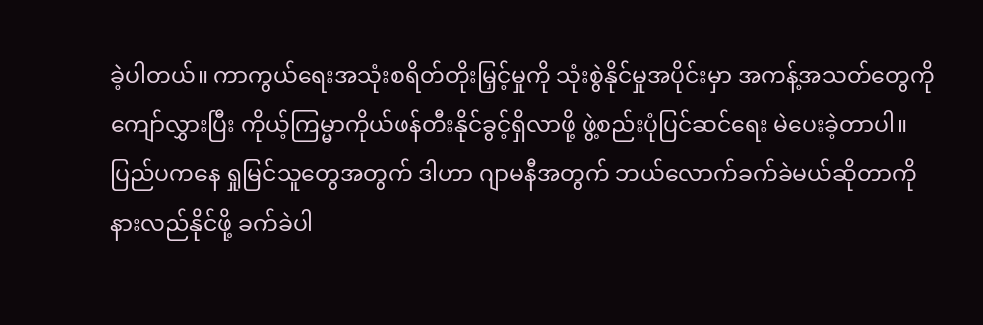ခဲ့ပါတယ်။ ကာကွယ်ရေးအသုံးစရိတ်တိုးမြှင့်မှုကို သုံးစွဲနိုင်မှုအပိုင်းမှာ အကန့်အသတ်တွေကို ကျော်လွှားပြီး ကိုယ့်ကြမ္မာကိုယ်ဖန်တီးနိုင်ခွင့်ရှိလာဖို့ ဖွဲ့စည်းပုံပြင်ဆင်ရေး မဲပေးခဲ့တာပါ။
ပြည်ပကနေ ရှုမြင်သူတွေအတွက် ဒါဟာ ဂျာမနီအတွက် ဘယ်လောက်ခက်ခဲမယ်ဆိုတာကို နားလည်နိုင်ဖို့ ခက်ခဲပါ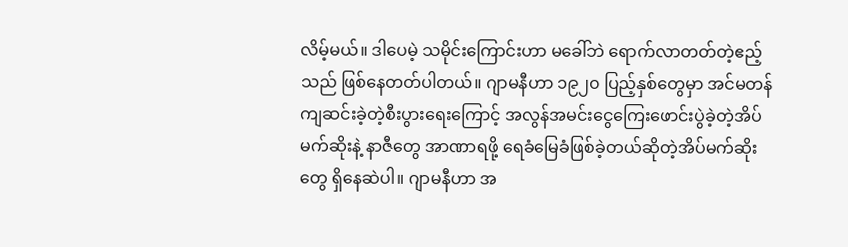လိမ့်မယ်။ ဒါပေမဲ့ သမိုင်းကြောင်းဟာ မခေါ်ဘဲ ရောက်လာတတ်တဲ့ဧည့်သည် ဖြစ်နေတတ်ပါတယ်။ ဂျာမနီဟာ ၁၉၂၀ ပြည့်နှစ်တွေမှာ အင်မတန်ကျဆင်းခဲ့တဲ့စီးပွားရေးကြောင့် အလွန်အမင်းငွေကြေးဖောင်းပွဲခဲ့တဲ့အိပ်မက်ဆိုးနဲ့ နာဇီတွေ အာဏာရဖို့ ရေခံမြေခံဖြစ်ခဲ့တယ်ဆိုတဲ့အိပ်မက်ဆိုးတွေ ရှိနေဆဲပါ။ ဂျာမနီဟာ အ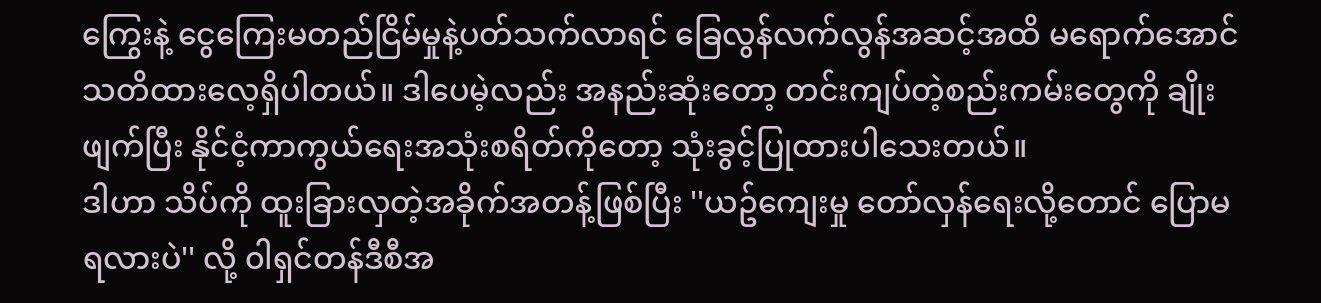ကြွေးနဲ့ ငွေကြေးမတည်ငြိမ်မှုနဲ့ပတ်သက်လာရင် ခြေလွန်လက်လွန်အဆင့်အထိ မရောက်အောင် သတိထားလေ့ရှိပါတယ်။ ဒါပေမဲ့လည်း အနည်းဆုံးတော့ တင်းကျပ်တဲ့စည်းကမ်းတွေကို ချိုးဖျက်ပြီး နိုင်ငံ့ကာကွယ်ရေးအသုံးစရိတ်ကိုတော့ သုံးခွင့်ပြုထားပါသေးတယ်။
ဒါဟာ သိပ်ကို ထူးခြားလှတဲ့အခိုက်အတန့်ဖြစ်ပြီး ''ယဥ်ကျေးမှု တော်လှန်ရေးလို့တောင် ပြောမရလားပဲ'' လို့ ၀ါရှင်တန်ဒီစီအ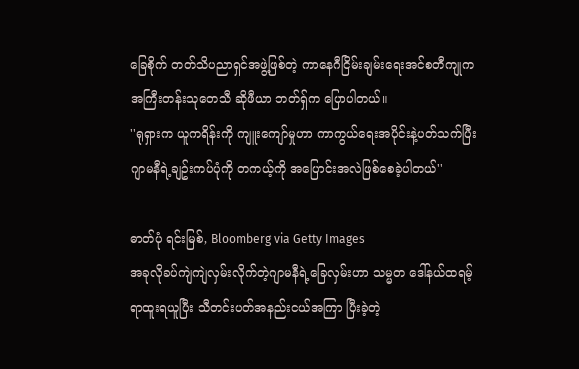ခြေစိုက် တတ်သိပညာရှင်အဖွဲ့ဖြစ်တဲ့ ကာနေဂီငြိမ်းချမ်းရေးအင်စတီကျုက အကြီးတန်းသုတေသီ ဆိုဖီယာ ဘတ်ရှ်က ပြောပါတယ်။
''ရုရှားက ယူကရိန်းကို ကျူးကျော်မှုဟာ ကာကွယ်ရေးအပိုင်းနဲ့ပတ်သက်ပြီး ဂျာမနီရဲ့ချဥ်းကပ်ပုံကို တကယ့်ကို အပြောင်းအလဲဖြစ်စေခဲ့ပါတယ်''

ဓာတ်ပုံ ရင်းမြစ်, Bloomberg via Getty Images
အခုလိုခပ်ကျဲကျဲလှမ်းလိုက်တဲ့ဂျာမနီရဲ့ခြေလှမ်းဟာ သမ္မတ ဒေါ်နယ်ထရမ့် ရာထူးရယူပြီး သီတင်းပတ်အနည်းငယ်အကြာ ပြီးခဲ့တဲ့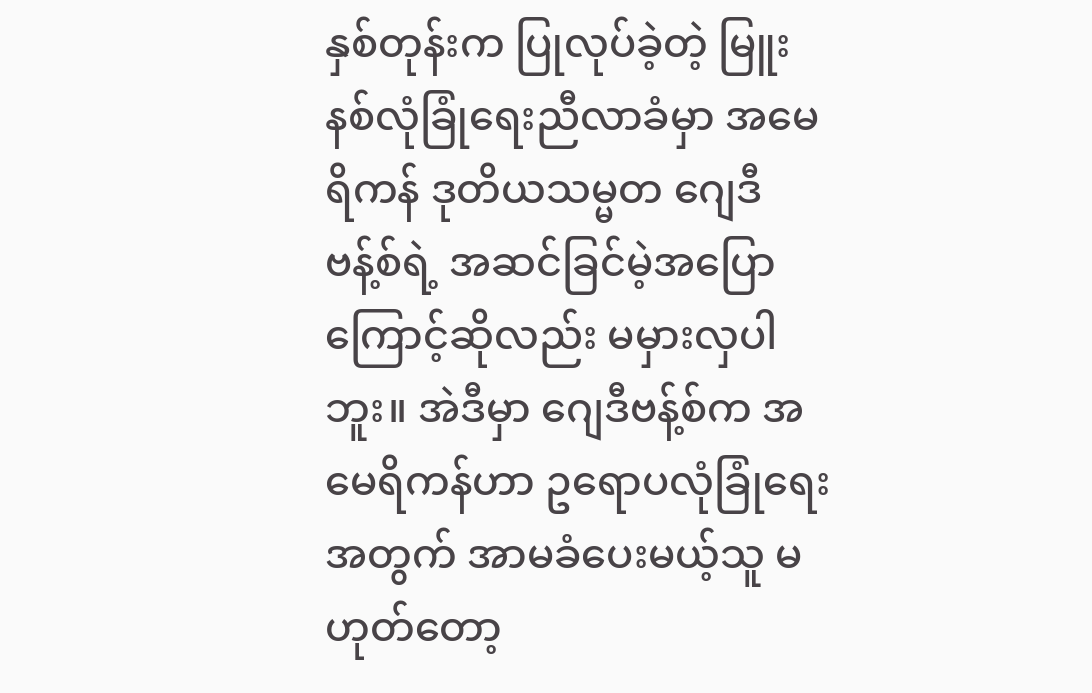နှစ်တုန်းက ပြုလုပ်ခဲ့တဲ့ မြူးနစ်လုံခြုံရေးညီလာခံမှာ အမေရိကန် ဒုတိယသမ္မတ ဂျေဒီဗန့်စ်ရဲ့ အဆင်ခြင်မဲ့အပြောကြောင့်ဆိုလည်း မမှားလှပါဘူး။ အဲဒီမှာ ဂျေဒီဗန့်စ်က အမေရိကန်ဟာ ဥရောပလုံခြုံရေးအတွက် အာမခံပေးမယ့်သူ မဟုတ်တော့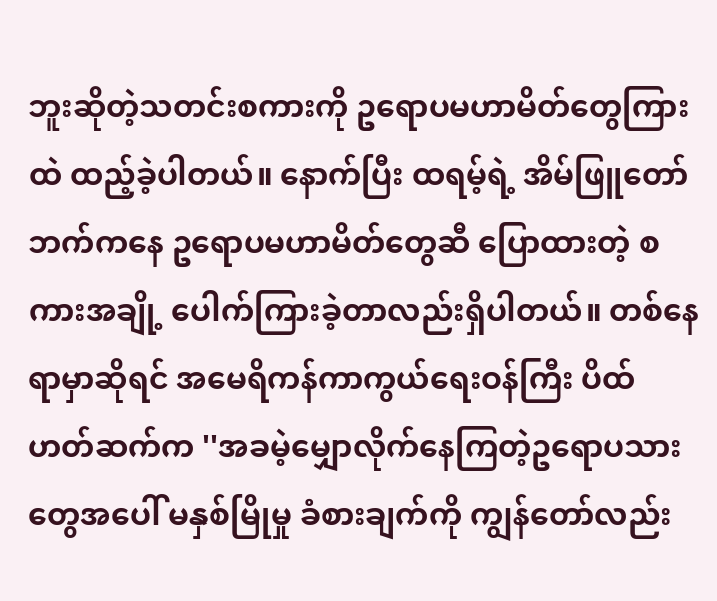ဘူးဆိုတဲ့သတင်းစကားကို ဥရောပမဟာမိတ်တွေကြားထဲ ထည့်ခဲ့ပါတယ်။ နောက်ပြီး ထရမ့်ရဲ့ အိမ်ဖြူတော်ဘက်ကနေ ဥရောပမဟာမိတ်တွေဆီ ပြောထားတဲ့ စကားအချို့ ပေါက်ကြားခဲ့တာလည်းရှိပါတယ်။ တစ်နေရာမှာဆိုရင် အမေရိကန်ကာကွယ်ရေးဝန်ကြီး ပိထ် ဟတ်ဆက်က ''အခမဲ့မျှောလိုက်နေကြတဲ့ဥရောပသားတွေအပေါ် မနှစ်မြိုမှု ခံစားချက်ကို ကျွန်တော်လည်း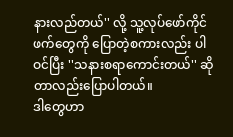နားလည်တယ်'' လို့ သူ့လုပ်ဖော်ကိုင်ဖက်တွေကို ပြောတဲ့စကားလည်း ပါဝင်ပြီး ''သနားစရာကောင်းတယ်'' ဆိုတာလည်းပြောပါတယ်။
ဒါတွေဟာ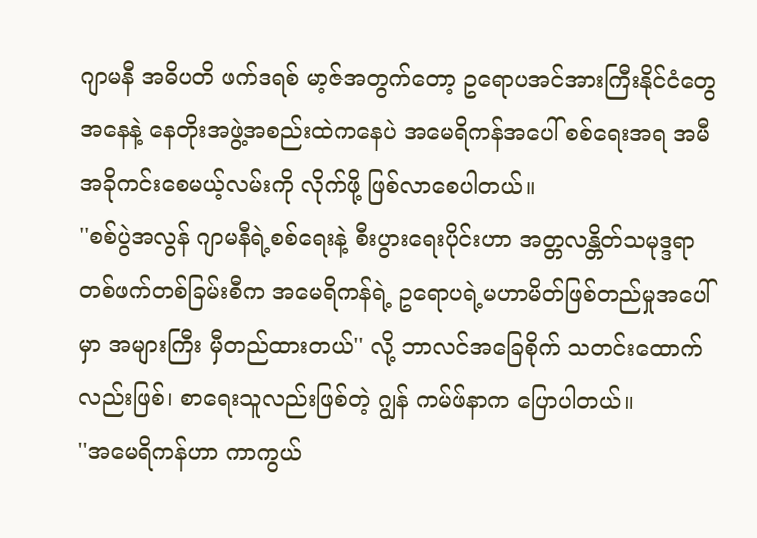ဂျာမနီ အဓိပတိ ဖက်ဒရစ် မာ့ဇ်အတွက်တော့ ဥရောပအင်အားကြီးနိုင်ငံတွေအနေနဲ့ နေတိုးအဖွဲ့အစည်းထဲကနေပဲ အမေရိကန်အပေါ် စစ်ရေးအရ အမီအခိုကင်းစေမယ့်လမ်းကို လိုက်ဖို့ ဖြစ်လာစေပါတယ်။
''စစ်ပွဲအလွန် ဂျာမနီရဲ့စစ်ရေးနဲ့ စီးပွားရေးပိုင်းဟာ အတ္တလန္တိတ်သမုဒ္ဒရာတစ်ဖက်တစ်ခြမ်းစီက အမေရိကန်ရဲ့ ဥရောပရဲ့မဟာမိတ်ဖြစ်တည်မှုအပေါ်မှာ အများကြီး မှီတည်ထားတယ်'' လို့ ဘာလင်အခြေစိုက် သတင်းထောက်လည်းဖြစ်၊ စာရေးသူလည်းဖြစ်တဲ့ ဂျွန် ကမ်ဖ်နာက ပြောပါတယ်။
''အမေရိကန်ဟာ ကာကွယ်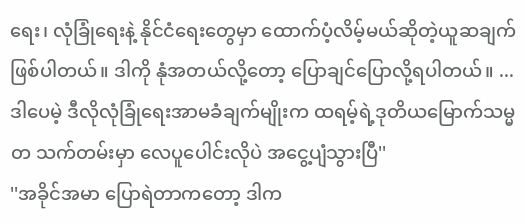ရေး၊ လုံခြုံရေးနဲ့ နိုင်ငံရေးတွေမှာ ထောက်ပံ့လိမ့်မယ်ဆိုတဲ့ယူဆချက်ဖြစ်ပါတယ်။ ဒါကို နုံအတယ်လို့တော့ ပြောချင်ပြောလို့ရပါတယ်။ ... ဒါပေမဲ့ ဒီလိုလုံခြုံရေးအာမခံချက်မျိုးက ထရမ့်ရဲ့ဒုတိယမြောက်သမ္မတ သက်တမ်းမှာ လေပူပေါင်းလိုပဲ အငွေ့ပျံသွားပြီ''
''အခိုင်အမာ ပြောရဲတာကတော့ ဒါက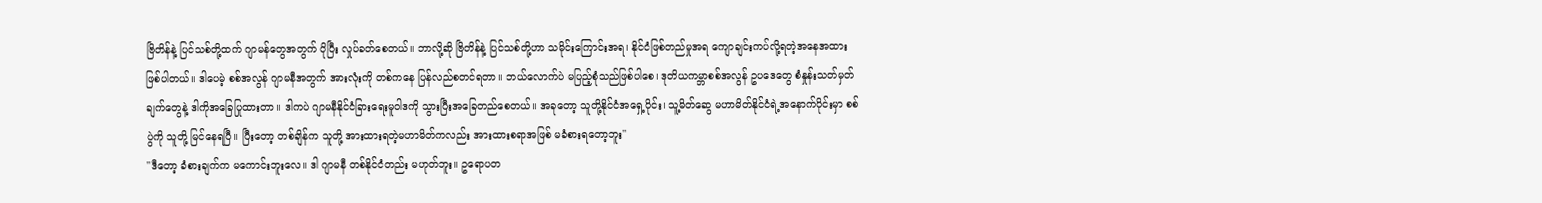ဗြိတိန်နဲ့ ပြင်သစ်တို့ထက် ဂျာမန်တွေအတွက် ပိုပြီး လှုပ်ခတ်စေတယ်။ ဘာလို့ဆို ဗြိတိန်နဲ့ ပြင်သစ်တို့ဟာ သမိုင်းကြောင်းအရ၊ နိုင်ငံဖြစ်တည်မှုအရ ကျောချင်းကပ်လို့ရတဲ့အနေအထားဖြစ်ပါတယ်။ ဒါပေမဲ့ စစ်အလွန် ဂျာမနီအတွက် အားလုံးကို တစ်ကနေ ပြန်လည်စတင်ရတာ။ ဘယ်လောက်ပဲ မပြည့်စုံသည်ဖြစ်ပါစေ၊ ဒုတိယကမ္ဘာစစ်အလွန် ဥပဒေတွေ စံနှုန်းသတ်မှတ်ချက်တွေနဲ့ ဒါကိုအခြေပြုထားတာ။ ဒါကပဲ ဂျာမနီနိုင်ငံခြားရေးမူဝါဒကို သွားပြီးအခြေတည်စေတယ်။ အခုတော့ သူတို့နိုင်ငံအရှေ့ပိုင်း၊ သူ့မိတ်ဆွေ မဟာမိတ်နိုင်ငံရဲ့အနောက်ပိုင်းမှာ စစ်ပွဲကို သူတို့ မြင်နေရပြီ။ ပြီးတော့ တစ်ချိန်က သူတို့ အားထားရတဲ့မဟာမိတ်ကလည်း အားထားစရာအဖြစ် မခံစားရတော့ဘူး''
''ဒီတော့ ခံစားချက်က မကောင်းဘူးလေ။ ဒါ ဂျာမနီ တစ်နိုင်ငံတည်း မဟုတ်ဘူး။ ဥရောပတ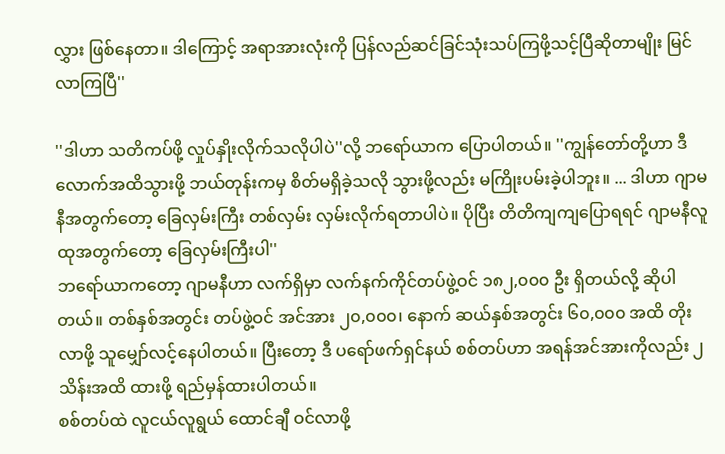လွှား ဖြစ်နေတာ။ ဒါကြောင့် အရာအားလုံးကို ပြန်လည်ဆင်ခြင်သုံးသပ်ကြဖို့သင့်ပြီဆိုတာမျိုး မြင်လာကြပြီ''

''ဒါဟာ သတိကပ်ဖို့ လှုပ်နှိုးလိုက်သလိုပါပဲ''လို့ ဘရော်ယာက ပြောပါတယ်။ ''ကျွန်တော်တို့ဟာ ဒီလောက်အထိသွားဖို့ ဘယ်တုန်းကမှ စိတ်မရှိခဲ့သလို သွားဖို့လည်း မကြိုးပမ်းခဲ့ပါဘူး။ ... ဒါဟာ ဂျာမနီအတွက်တော့ ခြေလှမ်းကြီး တစ်လှမ်း လှမ်းလိုက်ရတာပါပဲ။ ပိုပြီး တိတိကျကျပြောရရင် ဂျာမနီလူထုအတွက်တော့ ခြေလှမ်းကြီးပါ''
ဘရော်ယာကတော့ ဂျာမနီဟာ လက်ရှိမှာ လက်နက်ကိုင်တပ်ဖွဲ့ဝင် ၁၈၂,၀၀၀ ဦး ရှိတယ်လို့ ဆိုပါတယ်။ တစ်နှစ်အတွင်း တပ်ဖွဲ့ဝင် အင်အား ၂၀,၀၀၀၊ နောက် ဆယ်နှစ်အတွင်း ၆၀,၀၀၀ အထိ တိုးလာဖို့ သူမျှော်လင့်နေပါတယ်။ ပြီးတော့ ဒီ ပရော်ဖက်ရှင်နယ် စစ်တပ်ဟာ အရန်အင်အားကိုလည်း ၂ သိန်းအထိ ထားဖို့ ရည်မှန်ထားပါတယ်။
စစ်တပ်ထဲ လူငယ်လူရွယ် ထောင်ချီ ဝင်လာဖို့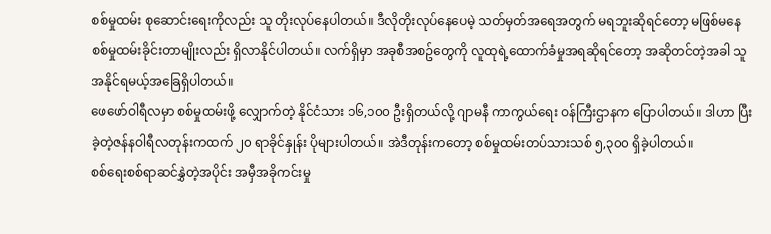စစ်မှုထမ်း စုဆောင်းရေးကိုလည်း သူ တိုးလုပ်နေပါတယ်။ ဒီလိုတိုးလုပ်နေပေမဲ့ သတ်မှတ်အရေအတွက် မရဘူးဆိုရင်တော့ မဖြစ်မနေ စစ်မှုထမ်းခိုင်းတာမျိုးလည်း ရှိလာနိုင်ပါတယ်။ လက်ရှိမှာ အခုစီအစဥ်တွေကို လူထုရဲ့ထောက်ခံမှုအရဆိုရင်တော့ အဆိုတင်တဲ့အခါ သူ အနိုင်ရမယ့်အခြေရှိပါတယ်။
ဖေဖော်ဝါရီလမှာ စစ်မှုထမ်းဖို့ လျှောက်တဲ့ နိုင်ငံသား ၁၆,၁၀၀ ဦးရှိတယ်လို့ ဂျာမနီ ကာကွယ်ရေး ဝန်ကြီးဌာနက ပြောပါတယ်။ ဒါဟာ ပြီးခဲ့တဲ့ဇန်နဝါရီလတုန်းကထက် ၂၀ ရာခိုင်နှုန်း ပိုများပါတယ်။ အဲဒီတုန်းကတော့ စစ်မှုထမ်းတပ်သားသစ် ၅,၃၀၀ ရှိခဲ့ပါတယ်။
စစ်ရေးစစ်ရာဆင်နွှဲတဲ့အပိုင်း အမှီအခိုကင်းမှု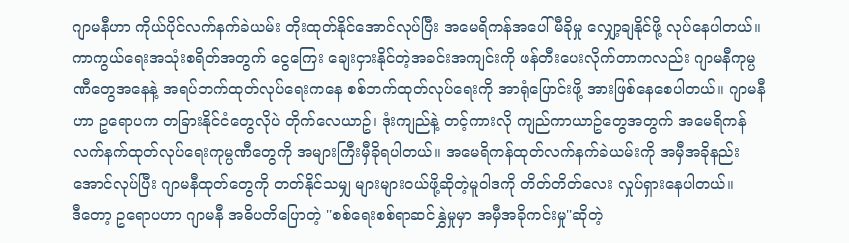ဂျာမနီဟာ ကိုယ်ပိုင်လက်နက်ခဲယမ်း တိုးထုတ်နိုင်အောင်လုပ်ပြီး အမေရိကန်အပေါ် မီခိုမှု လျှော့ချနိုင်ဖို့ လုပ်နေပါတယ်။ ကာကွယ်ရေးအသုံးစရိတ်အတွက် ငွေကြေး ချေးငှားနိုင်တဲ့အခင်းအကျင်းကို ဖန်တီးပေးလိုက်တာကလည်း ဂျာမနီကုမ္ပဏီတွေအနေနဲ့ အရပ်ဘက်ထုတ်လုပ်ရေးကနေ စစ်ဘက်ထုတ်လုပ်ရေးကို အာရုံပြောင်းဖို့ အားဖြစ်နေစေပါတယ်။ ဂျာမနီဟာ ဥရောပက တခြားနိုင်ငံတွေလိုပဲ တိုက်လေယာဥ်၊ ဒုံးကျည်နဲ့ တင့်ကားလို ကျည်ကာယာဥ်တွေအတွက် အမေရိကန်လက်နက်ထုတ်လုပ်ရေးကုမ္ပဏီတွေကို အများကြီးမှီခိုရပါတယ်။ အမေရိကန်ထုတ်လက်နက်ခဲယမ်းကို အမှီအခိုနည်းအောင်လုပ်ပြီး ဂျာမနီထုတ်တွေကို တတ်နိုင်သမျှ များများဝယ်ဖို့ဆိုတဲ့မူဝါဒကို တိတ်တိတ်လေး လှုပ်ရှားနေပါတယ်။
ဒီတော့ ဥရောပဟာ ဂျာမနီ အဓိပတိပြောတဲ့ ''စစ်ရေးစစ်ရာဆင်နွှဲမှုမှာ အမှီအခိုကင်းမှု''ဆိုတဲ့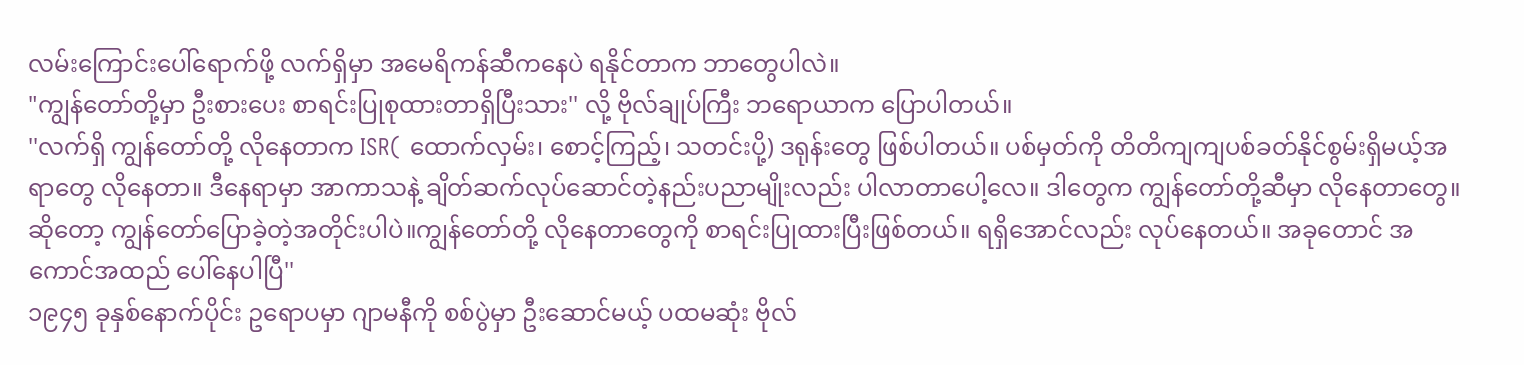လမ်းကြောင်းပေါ်ရောက်ဖို့ လက်ရှိမှာ အမေရိကန်ဆီကနေပဲ ရနိုင်တာက ဘာတွေပါလဲ။
"ကျွန်တော်တို့မှာ ဦးစားပေး စာရင်းပြုစုထားတာရှိပြီးသား'' လို့ ဗိုလ်ချုပ်ကြီး ဘရောယာက ပြောပါတယ်။
''လက်ရှိ ကျွန်တော်တို့ လိုနေတာက ISR( ထောက်လှမ်း၊ စောင့်ကြည့်၊ သတင်းပို့) ဒရုန်းတွေ ဖြစ်ပါတယ်။ ပစ်မှတ်ကို တိတိကျကျပစ်ခတ်နိုင်စွမ်းရှိမယ့်အရာတွေ လိုနေတာ။ ဒီနေရာမှာ အာကာသနဲ့ ချိတ်ဆက်လုပ်ဆောင်တဲ့နည်းပညာမျိုးလည်း ပါလာတာပေါ့လေ။ ဒါတွေက ကျွန်တော်တို့ဆီမှာ လိုနေတာတွေ။ ဆိုတော့ ကျွန်တော်ပြောခဲ့တဲ့အတိုင်းပါပဲ။ကျွန်တော်တို့ လိုနေတာတွေကို စာရင်းပြုထားပြီးဖြစ်တယ်။ ရရှိအောင်လည်း လုပ်နေတယ်။ အခုတောင် အကောင်အထည် ပေါ်နေပါပြီ''
၁၉၄၅ ခုနှစ်နောက်ပိုင်း ဥရောပမှာ ဂျာမနီကို စစ်ပွဲမှာ ဦးဆောင်မယ့် ပထမဆုံး ဗိုလ်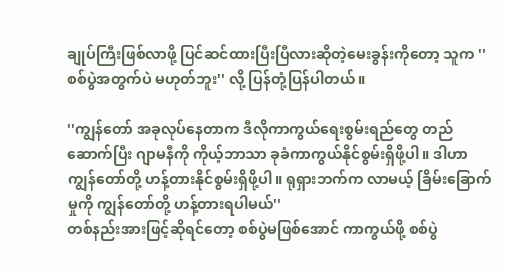ချုပ်ကြီးဖြစ်လာဖို့ ပြင်ဆင်ထားပြီးပြီလားဆိုတဲ့မေးခွန်းကိုတော့ သူက ''စစ်ပွဲအတွက်ပဲ မဟုတ်ဘူး'' လို့ ပြန်တုံ့ပြန်ပါတယ်။

''ကျွန်တော် အခုလုပ်နေတာက ဒီလိုကာကွယ်ရေးစွမ်းရည်တွေ တည်ဆောက်ပြီး ဂျာမနီကို ကိုယ့်ဘာသာ ခုခံကာကွယ်နိုင်စွမ်းရှိဖို့ပါ။ ဒါဟာ ကျွန်တော်တို့ ဟန့်တားနိုင်စွမ်းရှိဖို့ပါ။ ရုရှားဘက်က လာမယ့် ခြိမ်းခြောက်မှုကို ကျွန်တော်တို့ ဟန့်တားရပါမယ်''
တစ်နည်းအားဖြင့်ဆိုရင်တော့ စစ်ပွဲမဖြစ်အောင် ကာကွယ်ဖို့ စစ်ပွဲ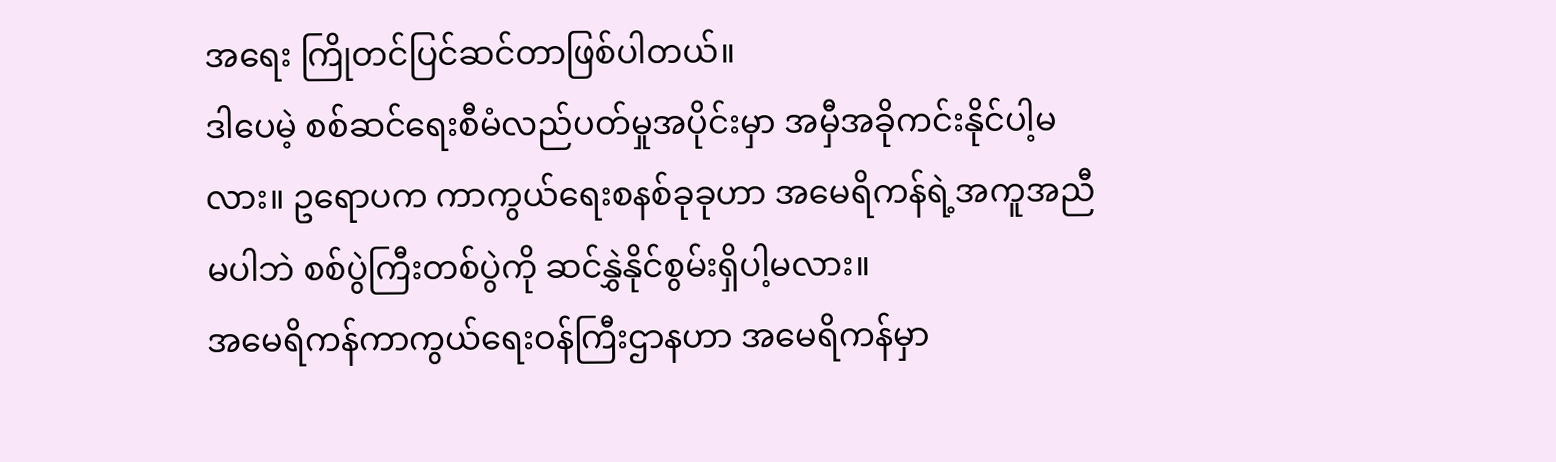အရေး ကြိုတင်ပြင်ဆင်တာဖြစ်ပါတယ်။
ဒါပေမဲ့ စစ်ဆင်ရေးစီမံလည်ပတ်မှုအပိုင်းမှာ အမှီအခိုကင်းနိုင်ပါ့မလား။ ဥရောပက ကာကွယ်ရေးစနစ်ခုခုဟာ အမေရိကန်ရဲ့အကူအညီမပါဘဲ စစ်ပွဲကြီးတစ်ပွဲကို ဆင်နွှဲနိုင်စွမ်းရှိပါ့မလား။
အမေရိကန်ကာကွယ်ရေးဝန်ကြီးဌာနဟာ အမေရိကန်မှာ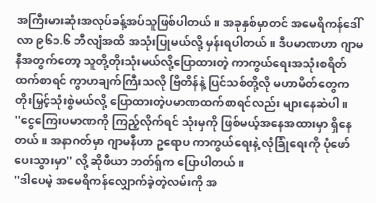အကြီးမားဆုံးအလုပ်ခန့်အပ်သူဖြစ်ပါတယ်။ အခုနှစ်မှာတင် အမေရိကန်ဒေါ်လာ ၉၆၁.၆ ဘီလျံအထိ အသုံးပြုမယ်လို့ မှန်းရပါတယ်။ ဒီပမာဏဟာ ဂျာမနီအတွက်တော့ သူတို့တိုးသုံးမယ်လို့ပြောထားတဲ့ ကာကွယ်ရေးအသုံးစရိတ်ထက်စာရင် ကွာဟချက်ကြီးသလို ဗြိတိန်နဲ့ ပြင်သစ်တို့လို မဟာမိတ်တွေက တိုးမြှင့်သုံးစွဲမယ်လို့ ပြောထားတဲ့ပမာဏထက်စာရင်လည်း များနေဆဲပါ။
''ငွေကြေးပမာဏကို ကြည့်လိုက်ရင် သုံးမှကို ဖြစ်မယ့်အနေအထားမှာ ရှိနေတယ်။ အနာဂတ်မှာ ဂျာမနီဟာ ဥရောပ ကာကွယ်ရေးနဲ့ လုံခြုံရေးကို ပုံဖော်ပေးသွားမှာ'' လို့ ဆိုဖီယာ ဘတ်ရှ်က ပြောပါတယ်။
''ဒါပေမဲ့ အမေရိကန်လျှောက်ခဲ့တဲ့လမ်းကို အ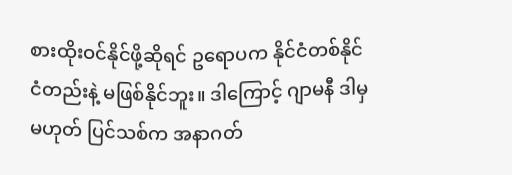စားထိုးဝင်နိုင်ဖို့ဆိုရင် ဥရောပက နိုင်ငံတစ်နိုင်ငံတည်းနဲ့ မဖြစ်နိုင်ဘူး။ ဒါကြောင့် ဂျာမနီ ဒါမှမဟုတ် ပြင်သစ်က အနာဂတ်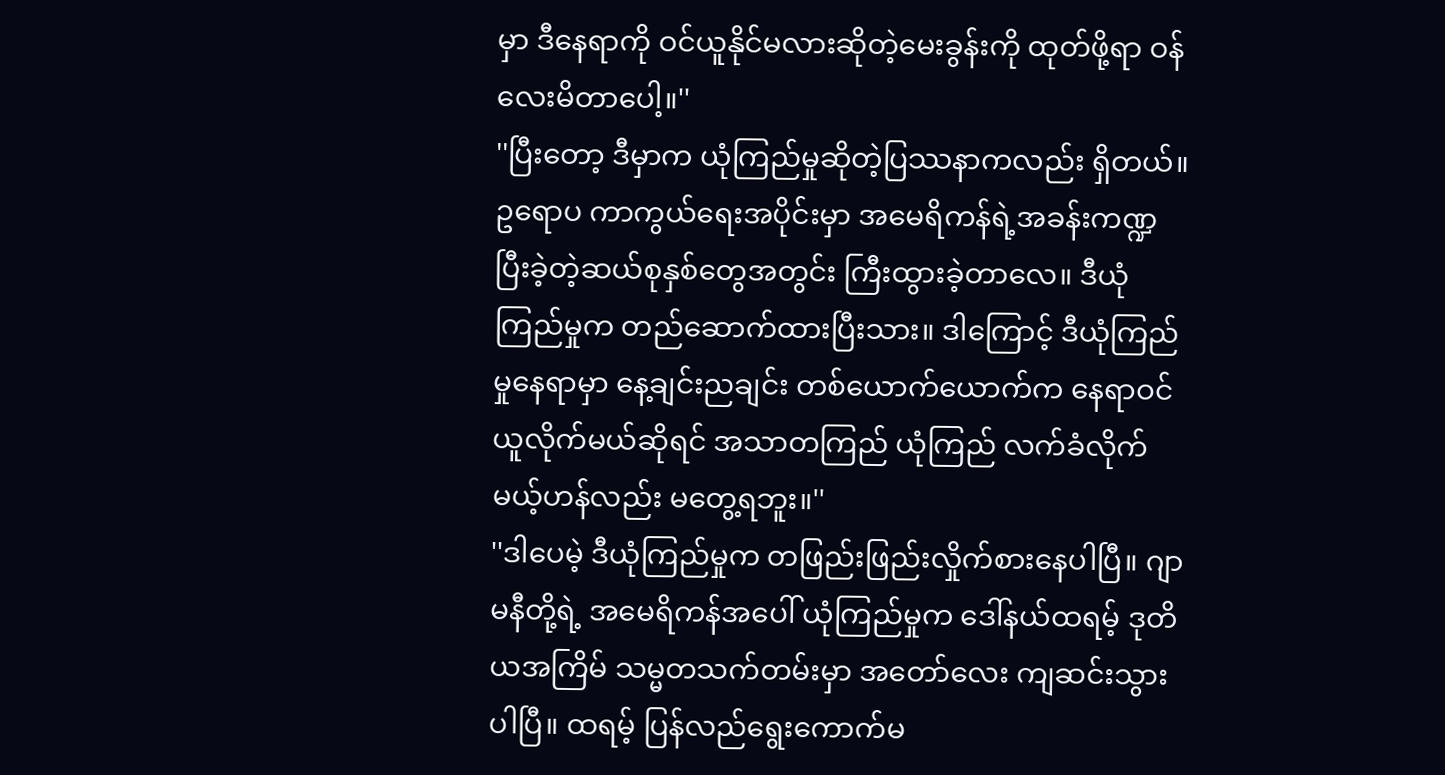မှာ ဒီနေရာကို ဝင်ယူနိုင်မလားဆိုတဲ့မေးခွန်းကို ထုတ်ဖို့ရာ ဝန်လေးမိတာပေါ့။''
''ပြီးတော့ ဒီမှာက ယုံကြည်မှုဆိုတဲ့ပြဿနာကလည်း ရှိတယ်။ ဥရောပ ကာကွယ်ရေးအပိုင်းမှာ အမေရိကန်ရဲ့အခန်းကဏ္ဍ ပြီးခဲ့တဲ့ဆယ်စုနှစ်တွေအတွင်း ကြီးထွားခဲ့တာလေ။ ဒီယုံကြည်မှုက တည်ဆောက်ထားပြီးသား။ ဒါကြောင့် ဒီယုံကြည်မှုနေရာမှာ နေ့ချင်းညချင်း တစ်ယောက်ယောက်က နေရာဝင်ယူလိုက်မယ်ဆိုရင် အသာတကြည် ယုံကြည် လက်ခံလိုက်မယ့်ဟန်လည်း မတွေ့ရဘူး။''
''ဒါပေမဲ့ ဒီယုံကြည်မှုက တဖြည်းဖြည်းလှိုက်စားနေပါပြီ။ ဂျာမနီတို့ရဲ့ အမေရိကန်အပေါ် ယုံကြည်မှုက ဒေါ်နယ်ထရမ့် ဒုတိယအကြိမ် သမ္မတသက်တမ်းမှာ အတော်လေး ကျဆင်းသွားပါပြီ။ ထရမ့် ပြန်လည်ရွေးကောက်မ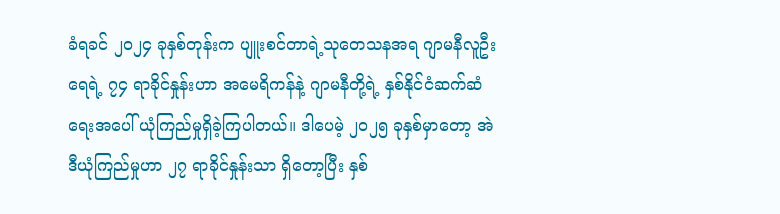ခံရခင် ၂၀၂၄ ခုနှစ်တုန်းက ပျူးစင်တာရဲ့သုတေသနအရ ဂျာမနီလူဦးရေရဲ့ ၇၄ ရာခိုင်နှုန်းဟာ အမေရိကန်နဲ့ ဂျာမနီတို့ရဲ့ နှစ်နိုင်ငံဆက်ဆံရေးအပေါ် ယုံကြည်မှုရှိခဲ့ကြပါတယ်။ ဒါပေမဲ့ ၂၀၂၅ ခုနှစ်မှာတော့ အဲဒီယုံကြည်မှုဟာ ၂၇ ရာခိုင်နှုန်းသာ ရှိတော့ပြီး နှစ်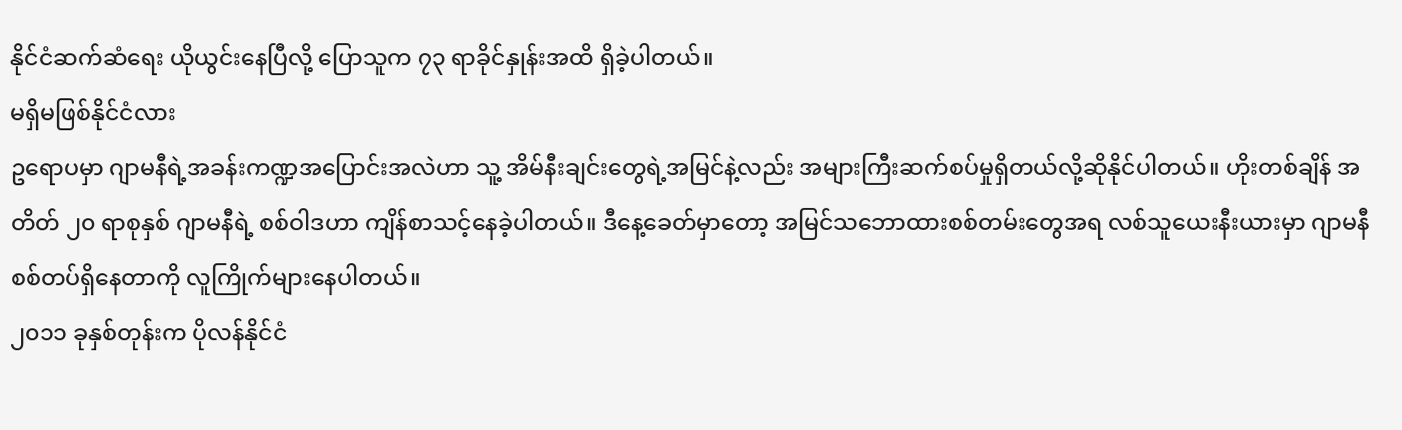နိုင်ငံဆက်ဆံရေး ယိုယွင်းနေပြီလို့ ပြောသူက ၇၃ ရာခိုင်နှုန်းအထိ ရှိခဲ့ပါတယ်။
မရှိမဖြစ်နိုင်ငံလား
ဥရောပမှာ ဂျာမနီရဲ့အခန်းကဏ္ဍအပြောင်းအလဲဟာ သူ့ အိမ်နီးချင်းတွေရဲ့အမြင်နဲ့လည်း အများကြီးဆက်စပ်မှုရှိတယ်လို့ဆိုနိုင်ပါတယ်။ ဟိုးတစ်ချိန် အတိတ် ၂၀ ရာစုနှစ် ဂျာမနီရဲ့ စစ်ဝါဒဟာ ကျိန်စာသင့်နေခဲ့ပါတယ်။ ဒီနေ့ခေတ်မှာတော့ အမြင်သဘောထားစစ်တမ်းတွေအရ လစ်သူယေးနီးယားမှာ ဂျာမနီစစ်တပ်ရှိနေတာကို လူကြိုက်များနေပါတယ်။
၂၀၁၁ ခုနှစ်တုန်းက ပိုလန်နိုင်ငံ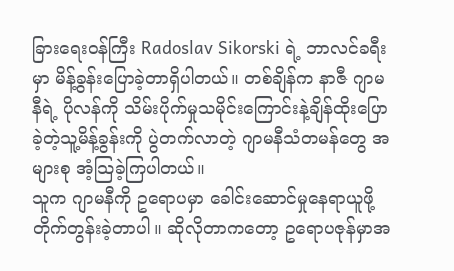ခြားရေးဝန်ကြီး Radoslav Sikorski ရဲ့ ဘာလင်ခရီးမှာ မိန့်ခွန်းပြောခဲ့တာရှိပါတယ်။ တစ်ချိန်က နာဇီ ဂျာမနီရဲ့ ပိုလန်ကို သိမ်းပိုက်မှုသမိုင်းကြောင်းနဲ့ချိန်ထိုးပြောခဲ့တဲ့သူ့မိန့်ခွန်းကို ပွဲတက်လာတဲ့ ဂျာမနီသံတမန်တွေ အများစု အံ့သြခဲ့ကြပါတယ်။
သူက ဂျာမနီကို ဥရောပမှာ ခေါင်းဆောင်မှုနေရာယူဖို့ တိုက်တွန်းခဲ့တာပါ။ ဆိုလိုတာကတော့ ဥရောပဇုန်မှာအ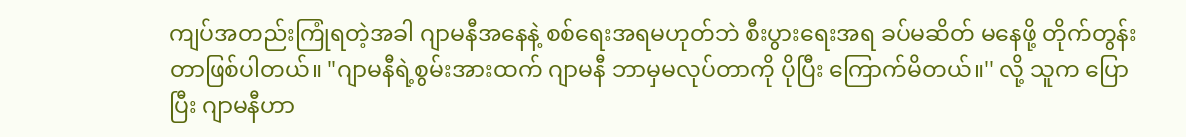ကျပ်အတည်းကြုံရတဲ့အခါ ဂျာမနီအနေနဲ့ စစ်ရေးအရမဟုတ်ဘဲ စီးပွားရေးအရ ခပ်မဆိတ် မနေဖို့ တိုက်တွန်းတာဖြစ်ပါတယ်။ "ဂျာမနီရဲ့စွမ်းအားထက် ဂျာမနီ ဘာမှမလုပ်တာကို ပိုပြီး ကြောက်မိတယ်။'' လို့ သူက ပြောပြီး ဂျာမနီဟာ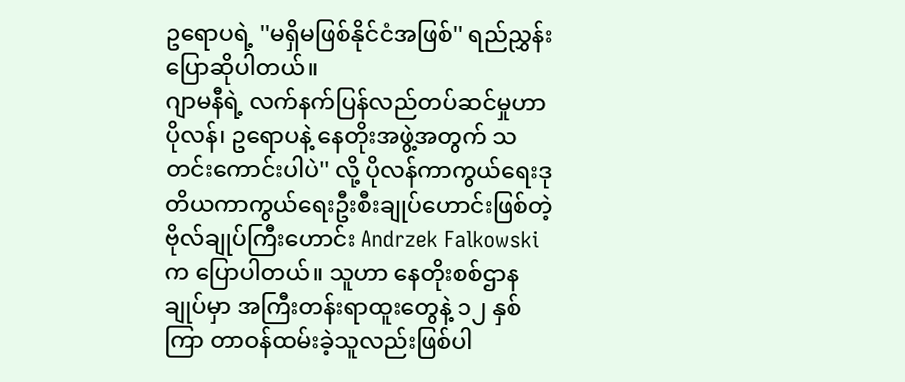ဥရောပရဲ့ ''မရှိမဖြစ်နိုင်ငံအဖြစ်'' ရည်ညွှန်းပြောဆိုပါတယ်။
ဂျာမနီရဲ့ လက်နက်ပြန်လည်တပ်ဆင်မှုဟာ ပိုလန်၊ ဥရောပနဲ့ နေတိုးအဖွဲ့အတွက် သတင်းကောင်းပါပဲ'' လို့ ပိုလန်ကာကွယ်ရေးဒုတိယကာကွယ်ရေးဦးစီးချုပ်ဟောင်းဖြစ်တဲ့ ဗိုလ်ချုပ်ကြီးဟောင်း Andrzek Falkowski က ပြောပါတယ်။ သူဟာ နေတိုးစစ်ဌာနချုပ်မှာ အကြီးတန်းရာထူးတွေနဲ့ ၁၂ နှစ်ကြာ တာဝန်ထမ်းခဲ့သူလည်းဖြစ်ပါ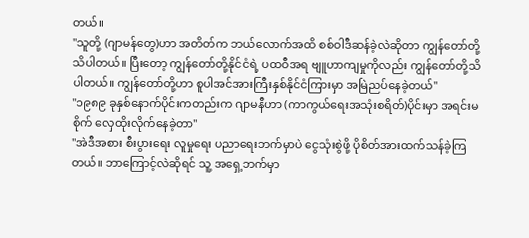တယ်။
''သူတို့ (ဂျာမန်တွေ)ဟာ အတိတ်က ဘယ်လောက်အထိ စစ်ဝါဒီဆန်ခဲ့လဲဆိုတာ ကျွန်တော်တို့ သိပါတယ်။ ပြီးတော့ ကျွန်တော်တို့နိုင်ငံရဲ့ ပထဝီအရ ဗျူဟာကျမှုကိုလည်း ကျွန်တော်တို့သိပါတယ်။ ကျွန်တော်တို့ဟာ စူပါအင်အားကြီးနှစ်နိုင်ငံကြားမှာ အမြဲညပ်နေခဲ့တယ်''
"၁၉၈၉ ခုနှစ်နောက်ပိုင်းကတည်းက ဂျာမနီဟာ (ကာကွယ်ရေးအသုံးစရိတ်)ပိုင်းမှာ အရင်းမစိုက် လှေထိုးလိုက်နေခဲ့တာ''
"အဲဒီအစား စီးပွားရေး လူမှုရေး ပညာရေးဘက်မှာပဲ ငွေသုံးစွဲဖို့ ပိုစိတ်အားထက်သန်ခဲ့ကြတယ်။ ဘာကြောင့်လဲဆိုရင် သူ့ အရှေ့ဘက်မှာ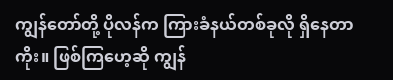ကျွန်တော်တို့ ပိုလန်က ကြားခံနယ်တစ်ခုလို ရှိနေတာကိုး။ ဖြစ်ကြဟေ့ဆို ကျွန်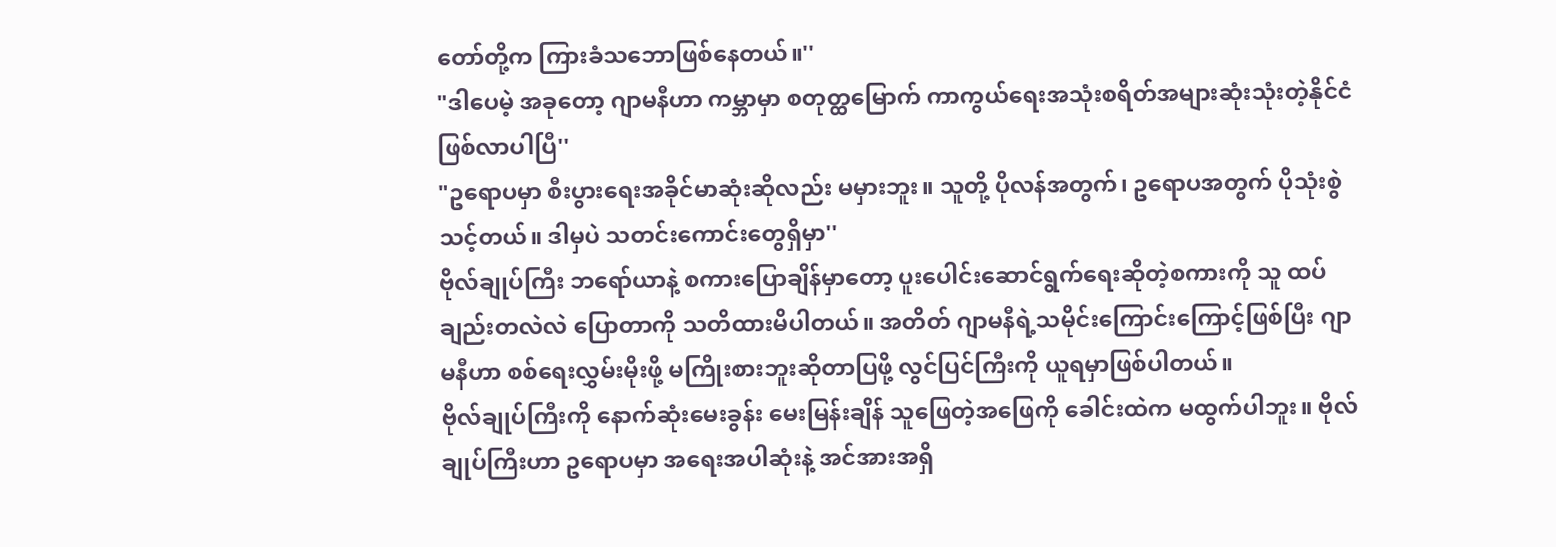တော်တို့က ကြားခံသဘောဖြစ်နေတယ်။''
"ဒါပေမဲ့ အခုတော့ ဂျာမနီဟာ ကမ္ဘာမှာ စတုတ္ထမြောက် ကာကွယ်ရေးအသုံးစရိတ်အများဆုံးသုံးတဲ့နိုင်ငံဖြစ်လာပါပြီ''
"ဥရောပမှာ စီးပွားရေးအခိုင်မာဆုံးဆိုလည်း မမှားဘူး။ သူတို့ ပိုလန်အတွက်၊ ဥရောပအတွက် ပိုသုံးစွဲသင့်တယ်။ ဒါမှပဲ သတင်းကောင်းတွေရှိမှာ''
ဗိုလ်ချုပ်ကြီး ဘရော်ယာနဲ့ စကားပြောချိန်မှာတော့ ပူးပေါင်းဆောင်ရွက်ရေးဆိုတဲ့စကားကို သူ ထပ်ချည်းတလဲလဲ ပြောတာကို သတိထားမိပါတယ်။ အတိတ် ဂျာမနီရဲ့သမိုင်းကြောင်းကြောင့်ဖြစ်ပြီး ဂျာမနီဟာ စစ်ရေးလွှမ်းမိုးဖို့ မကြိုးစားဘူးဆိုတာပြဖို့ လွင်ပြင်ကြီးကို ယူရမှာဖြစ်ပါတယ်။
ဗိုလ်ချုပ်ကြီးကို နောက်ဆုံးမေးခွန်း မေးမြန်းချိန် သူဖြေတဲ့အဖြေကို ခေါင်းထဲက မထွက်ပါဘူး။ ဗိုလ်ချုပ်ကြီးဟာ ဥရောပမှာ အရေးအပါဆုံးနဲ့ အင်အားအရှိ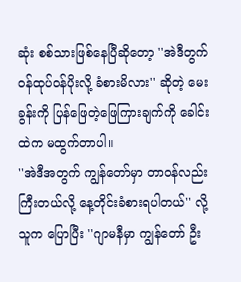ဆုံး စစ်သားဖြစ်နေပြီဆိုတော့ ''အဲဒီတွက် ဝန်ထုပ်ဝန်ပိုးလို့ ခံစားမိလား'' ဆိုတဲ့ မေးခွန်းကို ပြန်ဖြေတဲ့ဖြေကြားချက်ကို ခေါင်းထဲက မထွက်တာပါ။
''အဲဒီအတွက် ကျွန်တော်မှာ တာဝန်လည်းကြီးတယ်လို့ နေ့တိုင်းခံစားရပါတယ်'' လို့ သူက ပြောပြီး ''ဂျာမနီမှာ ကျွန်တော် ဦး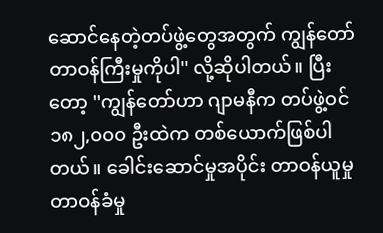ဆောင်နေတဲ့တပ်ဖွဲ့တွေအတွက် ကျွန်တော် တာဝန်ကြီးမှုကိုပါ'' လို့ဆိုပါတယ်။ ပြီးတော့ ''ကျွန်တော်ဟာ ဂျာမနီက တပ်ဖွဲ့ဝင် ၁၈၂,၀၀၀ ဦးထဲက တစ်ယောက်ဖြစ်ပါတယ်။ ခေါင်းဆောင်မှုအပိုင်း တာဝန်ယူမှု တာဝန်ခံမှု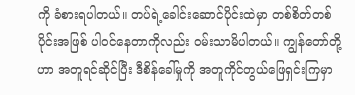ကို ခံစားရပါတယ်။ တပ်ရဲ့ခေါင်းဆောင်ပိုင်းထဲမှာ တစ်စိတ်တစ်ပိုင်းအဖြစ် ပါဝင်နေတာကိုလည်း ဝမ်းသာမိပါတယ်။ ကျွန်တော်တို့ဟာ အတူရင်ဆိုင်ပြီး ဒီစိန်ခေါ်မှုကို အတူကိုင်တွယ်ဖြေရှင်းကြမှာ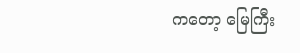ကတော့ မြေကြီး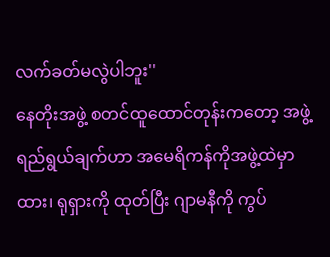လက်ခတ်မလွဲပါဘူး''
နေတိုးအဖွဲ့ စတင်ထူထောင်တုန်းကတော့ အဖွဲ့ရည်ရွယ်ချက်ဟာ အမေရိကန်ကိုအဖွဲ့ထဲမှာ ထား၊ ရုရှားကို ထုတ်ပြီး ဂျာမနီကို ကွပ်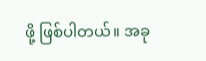ဖို့ ဖြစ်ပါတယ်။ အခု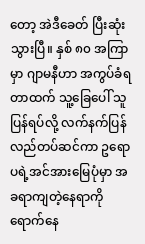တော့ အဲဒီခေတ် ပြီးဆုံးသွားပြီ။ နှစ် ၈၀ အကြာမှာ ဂျာမနီဟာ အကွပ်ခံရတာထက် သူ့ခြေပေါ် သူပြန်ရပ်လို့ လက်နက်ပြန်လည်တပ်ဆင်ကာ ဥရောပရဲ့အင်အားမြေပုံမှာ အခရာကျတဲ့နေရာကို ရောက်နေ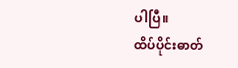ပါပြီ။
ထိပ်ပိုင်းဓာတ်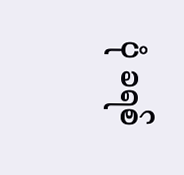ပုံ ခရစ်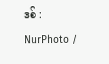ဒစ် : NurPhoto /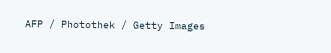AFP / Photothek / Getty Images